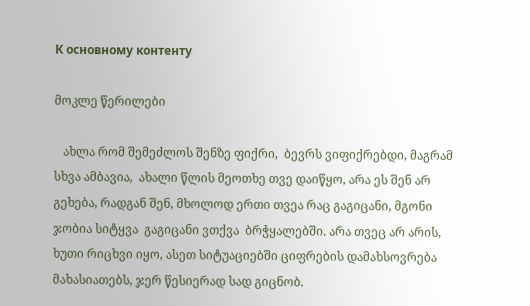К основному контенту

მოკლე წერილები

   ახლა რომ შემეძლოს შენზე ფიქრი,  ბევრს ვიფიქრებდი, მაგრამ სხვა ამბავია,  ახალი წლის მეოთხე თვე დაიწყო, არა ეს შენ არ გეხება, რადგან შენ, მხოლოდ ერთი თვეა რაც გაგიცანი, მგონი ჯობია სიტყვა  გაგიცანი ვთქვა  ბრჭყალებში. არა თვეც არ არის, ხუთი რიცხვი იყო, ასეთ სიტუაციებში ციფრების დამახსოვრება მახასიათებს, ჯერ წესიერად სად გიცნობ.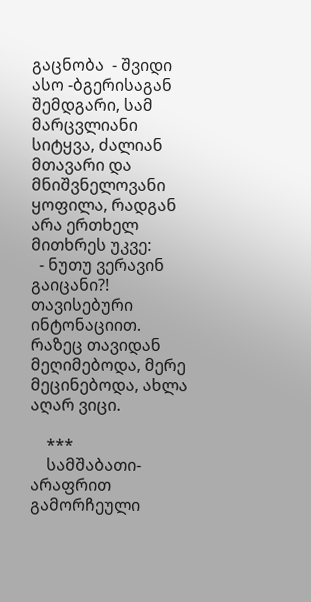გაცნობა  - შვიდი ასო -ბგერისაგან შემდგარი, სამ მარცვლიანი სიტყვა, ძალიან მთავარი და მნიშვნელოვანი ყოფილა, რადგან არა ერთხელ მითხრეს უკვე:
  - ნუთუ ვერავინ გაიცანი?!
თავისებური ინტონაციით. რაზეც თავიდან მეღიმებოდა, მერე მეცინებოდა, ახლა აღარ ვიცი.

    ***
    სამშაბათი-  არაფრით გამორჩეული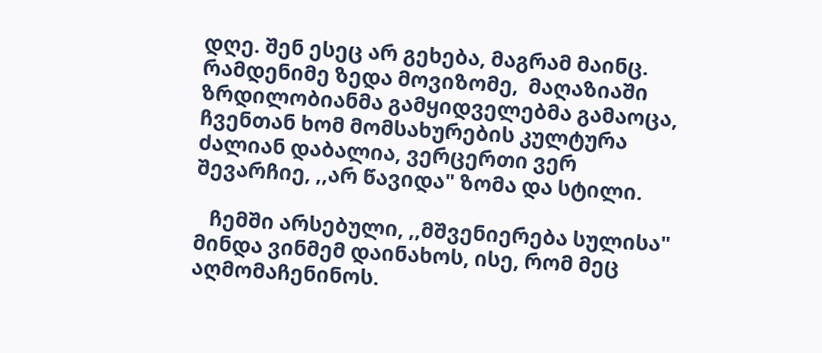დღე. შენ ესეც არ გეხება, მაგრამ მაინც. რამდენიმე ზედა მოვიზომე,  მაღაზიაში ზრდილობიანმა გამყიდველებმა გამაოცა, ჩვენთან ხომ მომსახურების კულტურა ძალიან დაბალია, ვერცერთი ვერ შევარჩიე, ,,არ წავიდა" ზომა და სტილი.

   ჩემში არსებული, ,,მშვენიერება სულისა" მინდა ვინმემ დაინახოს, ისე, რომ მეც აღმომაჩენინოს.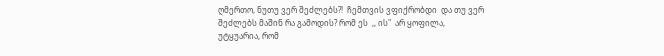ღმერთო, ნუთუ ვერ შეძლებს?!  ჩემთვის ვფიქრობდი  და თუ ვერ შეძლებს მაშინ რა გამოდის? რომ ეს  ,, ის"  არ ყოფილა, უტყუარია, რომ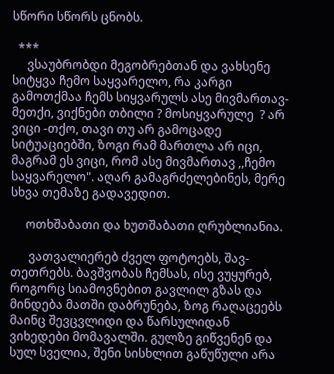სწორი სწორს ცნობს.

  ***
     ვსაუბრობდი მეგობრებთან და ვახსენე სიტყვა ჩემო საყვარელო, რა კარგი გამოთქმაა ჩემს სიყვარულს ასე მივმართავ- მეთქი, ვიქნები თბილი ? მოსიყვარულე  ? არ ვიცი -თქო, თავი თუ არ გამოცადე სიტუაციებში, ზოგი რამ მართლა არ იცი, მაგრამ ეს ვიცი, რომ ასე მივმართავ ,,ჩემო საყვარელო". აღარ გამაგრძელებინეს, მერე სხვა თემაზე გადავედით.

     ოთხშაბათი და ხუთშაბათი ღრუბლიანია.

      ვათვალიერებ ძველ ფოტოებს, შავ- თეთრებს. ბავშვობას ჩემსას, ისე ვუყურებ, როგორც სიამოვნებით გავლილ გზას და მინდება მათში დაბრუნება, ზოგ რაღაცეებს მაინც შევცვლიდი და წარსულიდან  ვიხედები მომავალში. გულზე გიწვენენ და სულ სველია, შენი სისხლით გაწუწული არა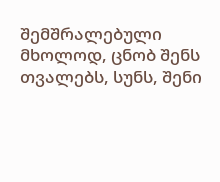შემშრალებული მხოლოდ, ცნობ შენს თვალებს, სუნს, შენი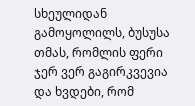სხეულიდან გამოყოლილს, ბუსუსა თმას, რომლის ფერი ჯერ ვერ გაგირკვევია და ხვდები, რომ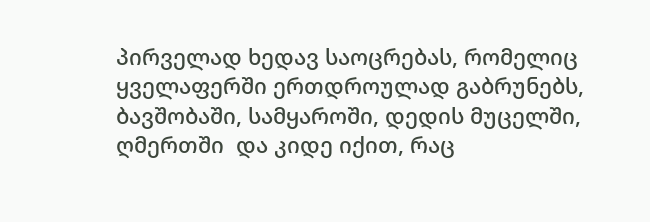პირველად ხედავ საოცრებას, რომელიც ყველაფერში ერთდროულად გაბრუნებს, ბავშობაში, სამყაროში, დედის მუცელში, ღმერთში  და კიდე იქით, რაც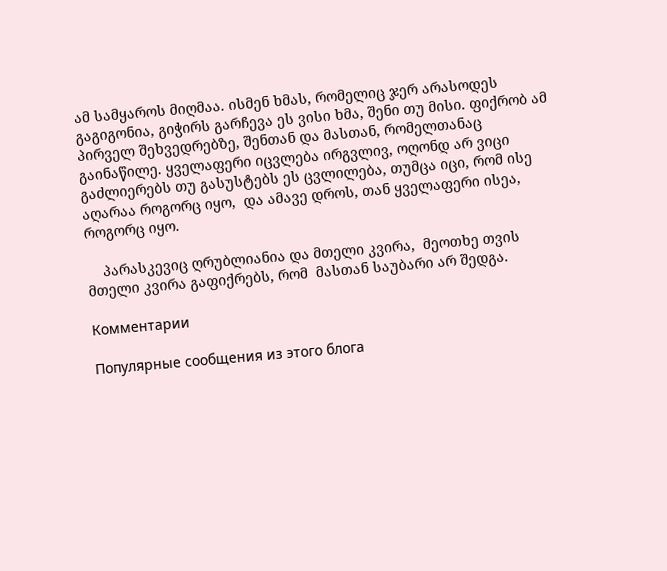ამ სამყაროს მიღმაა. ისმენ ხმას, რომელიც ჯერ არასოდეს გაგიგონია, გიჭირს გარჩევა ეს ვისი ხმა, შენი თუ მისი. ფიქრობ ამ პირველ შეხვედრებზე, შენთან და მასთან, რომელთანაც გაინაწილე. ყველაფერი იცვლება ირგვლივ, ოღონდ არ ვიცი გაძლიერებს თუ გასუსტებს ეს ცვლილება, თუმცა იცი, რომ ისე აღარაა როგორც იყო,  და ამავე დროს, თან ყველაფერი ისეა, როგორც იყო.

    პარასკევიც ღრუბლიანია და მთელი კვირა,  მეოთხე თვის მთელი კვირა გაფიქრებს, რომ  მასთან საუბარი არ შედგა.

Комментарии

Популярные сообщения из этого блога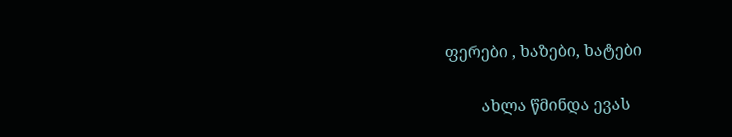ფერები , ხაზები, ხატები

         ახლა წმინდა ევას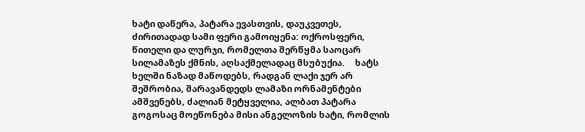ხატი დაწერა, პატარა ევასთვის, დაუკვეთეს, ძირითადად სამი ფერი გამოიყენა: ოქროსფერი, წითელი და ლურჯი, რომელთა შერწყმა საოცარ სილამაზეს ქმნის, აღსაქმელადაც მსუბუქია.     ხატს ხელში ნაზად მაწოდებს, რადგან ლაქი ჯერ არ შეშრობია, შარავანდედს ლამაზი ორნამენტები ამშვენებს, ძალიან მეტყველია, ალბათ პატარა გოგოსაც მოეწონება მისი ანგელოზის ხატი, რომლის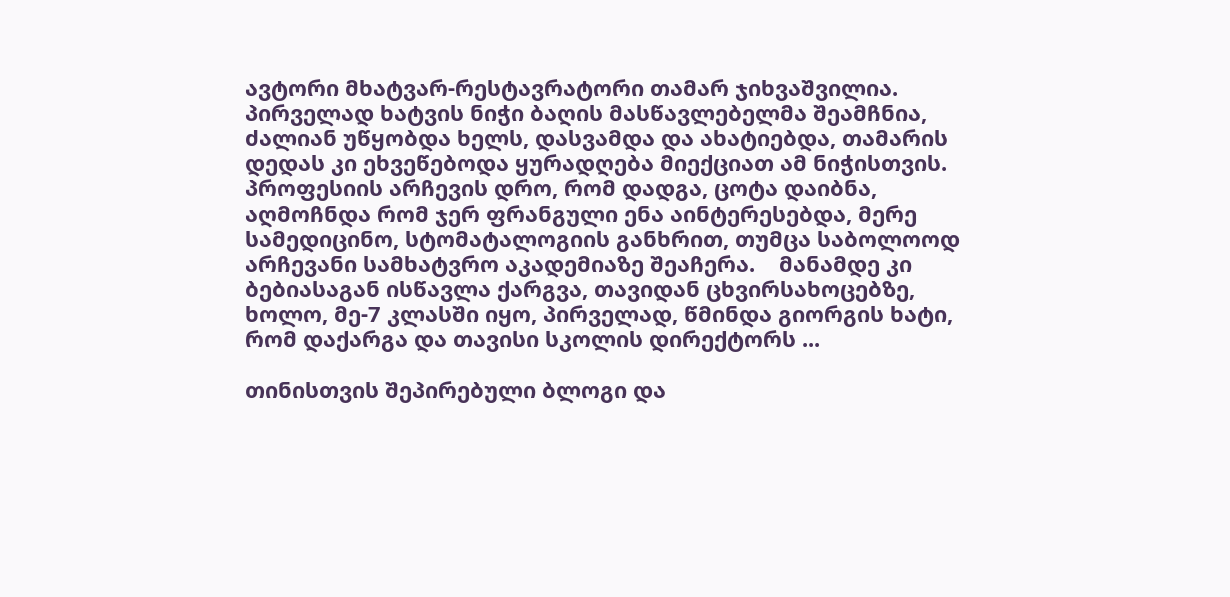ავტორი მხატვარ-რესტავრატორი თამარ ჯიხვაშვილია.    პირველად ხატვის ნიჭი ბაღის მასწავლებელმა შეამჩნია, ძალიან უწყობდა ხელს, დასვამდა და ახატიებდა, თამარის დედას კი ეხვეწებოდა ყურადღება მიექციათ ამ ნიჭისთვის.  პროფესიის არჩევის დრო, რომ დადგა, ცოტა დაიბნა, აღმოჩნდა რომ ჯერ ფრანგული ენა აინტერესებდა, მერე სამედიცინო, სტომატალოგიის განხრით, თუმცა საბოლოოდ არჩევანი სამხატვრო აკადემიაზე შეაჩერა.    მანამდე კი ბებიასაგან ისწავლა ქარგვა, თავიდან ცხვირსახოცებზე, ხოლო, მე-7 კლასში იყო, პირველად, წმინდა გიორგის ხატი, რომ დაქარგა და თავისი სკოლის დირექტორს ...

თინისთვის შეპირებული ბლოგი და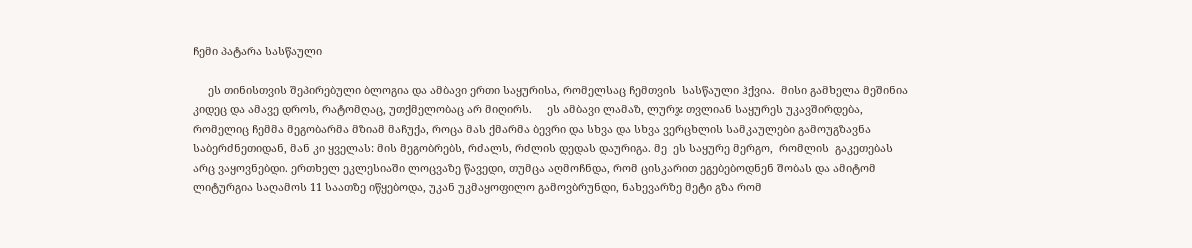ჩემი პატარა სასწაული

     ეს თინისთვის შეპირებული ბლოგია და ამბავი ერთი საყურისა, რომელსაც ჩემთვის  სასწაული ჰქვია.  მისი გამხელა მეშინია კიდეც და ამავე დროს, რატომღაც, უთქმელობაც არ მიღირს.     ეს ამბავი ლამაზ, ლურჯ თვლიან საყურეს უკავშირდება, რომელიც ჩემმა მეგობარმა მზიამ მაჩუქა, როცა მას ქმარმა ბევრი და სხვა და სხვა ვერცხლის სამკაულები გამოუგზავნა საბერძნეთიდან, მან კი ყველას: მის მეგობრებს, რძალს, რძლის დედას დაურიგა. მე  ეს საყურე მერგო,  რომლის  გაკეთებას არც ვაყოვნებდი. ერთხელ ეკლესიაში ლოცვაზე წავედი, თუმცა აღმოჩნდა, რომ ცისკარით ეგებებოდნენ შობას და ამიტომ ლიტურგია საღამოს 11 საათზე იწყებოდა, უკან უკმაყოფილო გამოვბრუნდი, ნახევარზე მეტი გზა რომ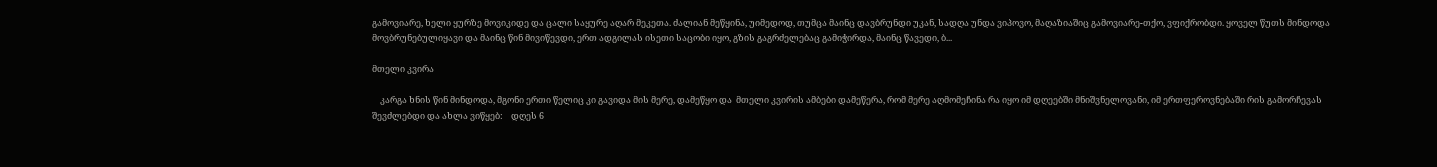გამოვიარე, ხელი ყურზე მოვიკიდე და ცალი საყურე აღარ მეკეთა. ძალიან მეწყინა, უიმედოდ, თუმცა მაინც დავბრუნდი უკან, სადღა უნდა ვიპოვო, მაღაზიაშიც გამოვიარე-თქო, ვფიქრობდი. ყოველ წუთს მინდოდა მოვბრუნებულიყავი და მაინც წინ მივიწევდი, ერთ ადგილას ისეთი საცობი იყო, გზის გაგრძელებაც გამიჭირდა, მაინც წავედი, ბ...

მთელი კვირა

    კარგა ხნის წინ მინდოდა, მგონი ერთი წელიც კი გავიდა მის მერე, დამეწყო და  მთელი კვირის ამბები დამეწერა, რომ მერე აღმომეჩინა რა იყო იმ დღეებში მნიშვნელოვანი, იმ ერთფეროვნებაში რის გამორჩევას შევძლებდი და ახლა ვიწყებ:    დღეს 6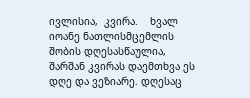ივლისია,  კვირა.    ხვალ იოანე ნათლისმცემლის შობის დღესასწაულია, შარშან კვირას დაემთხვა ეს დღე და ვეზიარე. დღესაც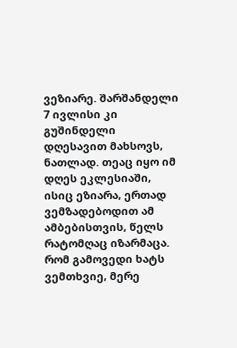ვეზიარე. შარშანდელი 7 ივლისი კი გუშინდელი დღესავით მახსოვს, ნათლად. თეაც იყო იმ დღეს ეკლესიაში, ისიც ეზიარა, ერთად ვემზადებოდით ამ ამბებისთვის, წელს რატომღაც იზარმაცა.     რომ გამოვედი ხატს ვემთხვიე, მერე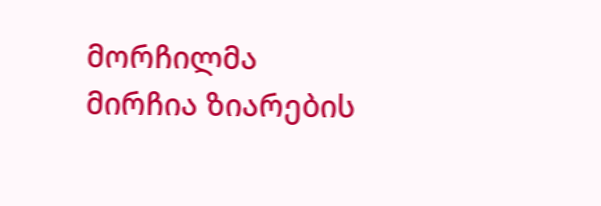მორჩილმა მირჩია ზიარების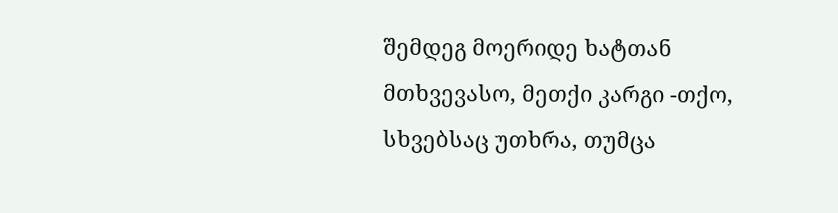შემდეგ მოერიდე ხატთან მთხვევასო, მეთქი კარგი -თქო, სხვებსაც უთხრა, თუმცა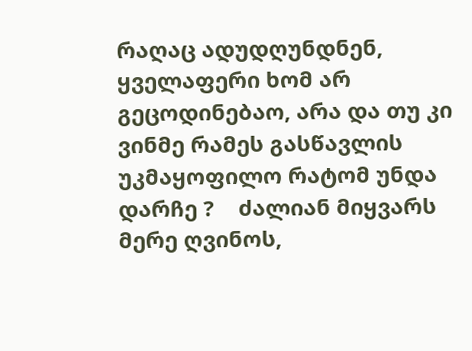რაღაც ადუდღუნდნენ, ყველაფერი ხომ არ გეცოდინებაო, არა და თუ კი ვინმე რამეს გასწავლის უკმაყოფილო რატომ უნდა დარჩე ?    ძალიან მიყვარს მერე ღვინოს,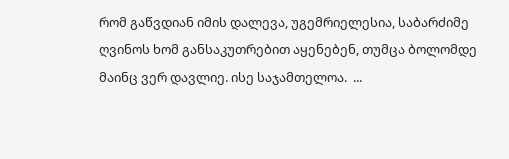რომ გაწვდიან იმის დალევა, უგემრიელესია, საბარძიმე ღვინოს ხომ განსაკუთრებით აყენებენ, თუმცა ბოლომდე მაინც ვერ დავლიე. ისე საჯამთელოა.  ...